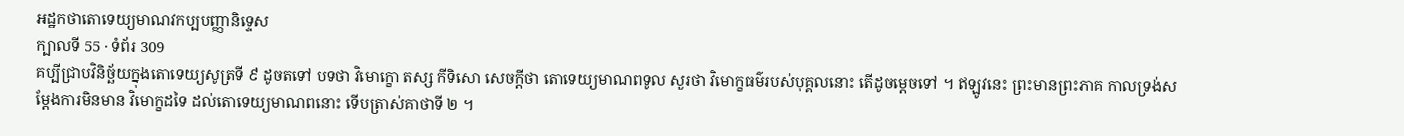អដ្ឋកថាតោទេយ្យមាណវកប្បបញ្ញានិទ្ទេស
ក្បាលទី 55 · ទំព័រ 309
គប្បីជ្រាបវិនិច្ឆ័យក្នុងតោទេយ្យសូត្រទី ៩ ដូចតទៅ បទថា វិមោក្ខោ តស្ស កីទិសោ សេចក្តីថា តោទេយ្យមាណពទូល សួរថា វិមោក្ខធម៌របស់បុគ្គលនោះ តើដូចម្តេចទៅ ។ ឥឡូវនេះ ព្រះមានព្រះភាគ កាលទ្រង់សម្តែងការមិនមាន វិមោក្ខដទៃ ដល់តោទេយ្យមាណពនោះ ទើបត្រាស់គាថាទី ២ ។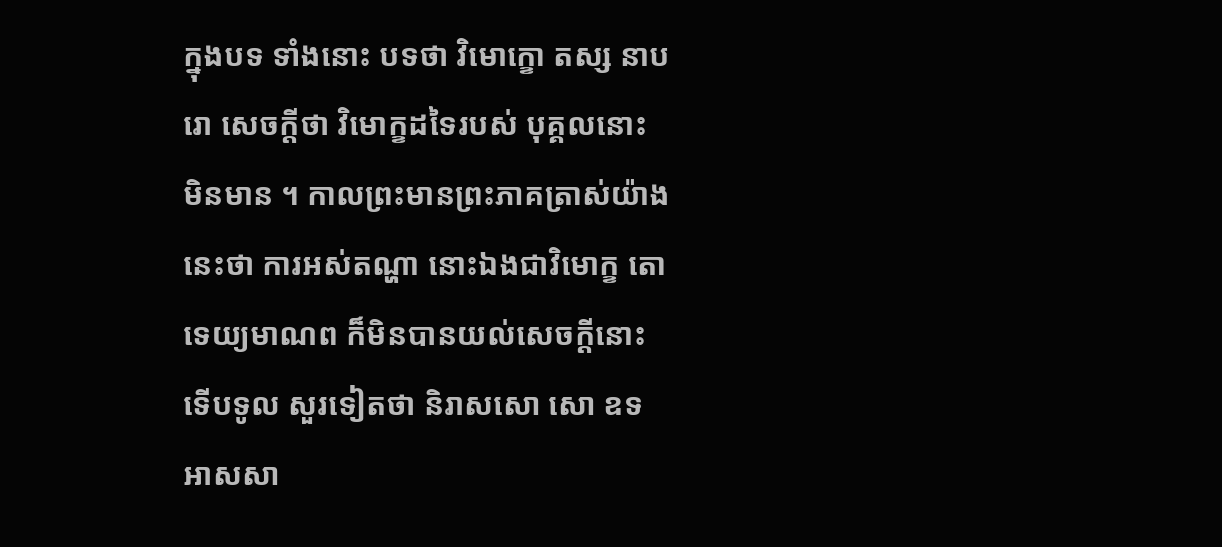ក្នុងបទ ទាំងនោះ បទថា វិមោក្ខោ តស្ស នាបរោ សេចក្តីថា វិមោក្ខដទៃរបស់ បុគ្គលនោះ មិនមាន ។ កាលព្រះមានព្រះភាគត្រាស់យ៉ាងនេះថា ការអស់តណ្ហា នោះឯងជាវិមោក្ខ តោទេយ្យមាណព ក៏មិនបានយល់សេចក្តីនោះ ទើបទូល សួរទៀតថា និរាសសោ សោ ឧទ អាសសា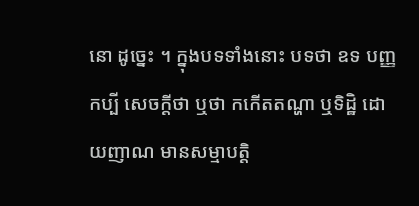នោ ដូច្នេះ ។ ក្នុងបទទាំងនោះ បទថា ឧទ បញ្ញកប្បី សេចក្តីថា ឬថា កកើតតណ្ហា ឬទិដ្ឋិ ដោយញាណ មានសម្មាបត្តិ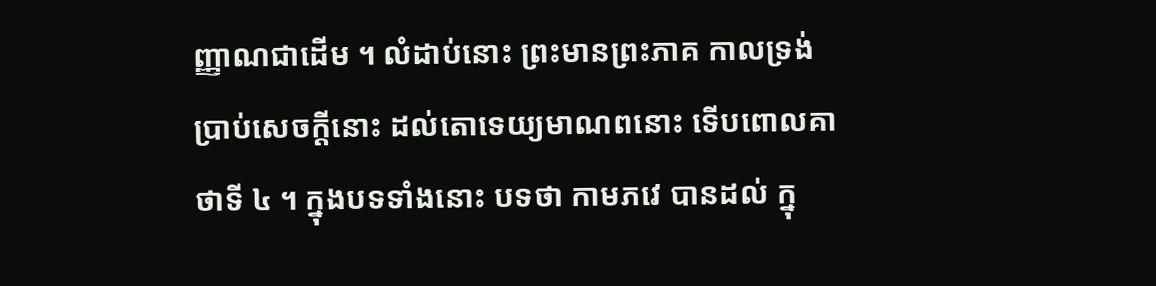ញ្ញាណជាដើម ។ លំដាប់នោះ ព្រះមានព្រះភាគ កាលទ្រង់ប្រាប់សេចក្តីនោះ ដល់តោទេយ្យមាណពនោះ ទើបពោលគាថាទី ៤ ។ ក្នុងបទទាំងនោះ បទថា កាមភវេ បានដល់ ក្នុ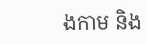ងកាម និង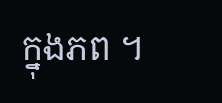ក្នុងភព ។